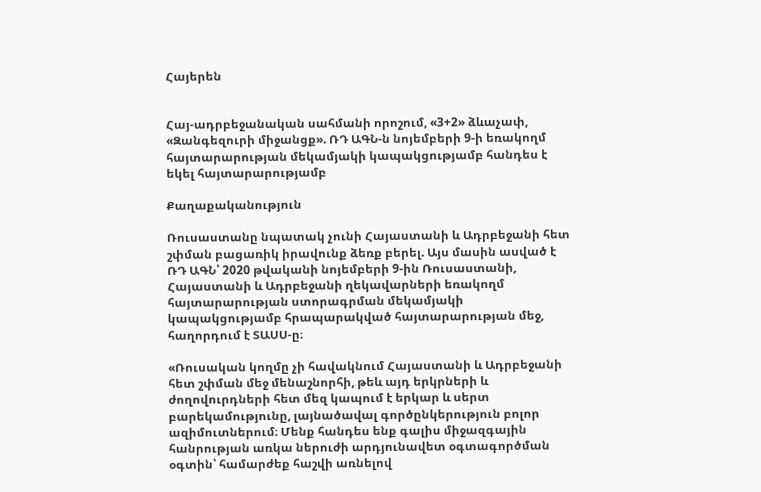Հայերեն


Հայ-ադրբեջանական սահմանի որոշում, «3+2» ձևաչափ, «Զանգեզուրի միջանցք». ՌԴ ԱԳՆ-ն նոյեմբերի 9-ի եռակողմ հայտարարության մեկամյակի կապակցությամբ հանդես է եկել հայտարարությամբ

Քաղաքականություն

Ռուսաստանը նպատակ չունի Հայաստանի և Ադրբեջանի հետ շփման բացառիկ իրավունք ձեռք բերել. Այս մասին ասված է ՌԴ ԱԳՆ՝ 2020 թվականի նոյեմբերի 9-ին Ռուսաստանի, Հայաստանի և Ադրբեջանի ղեկավարների եռակողմ հայտարարության ստորագրման մեկամյակի կապակցությամբ հրապարակված հայտարարության մեջ, հաղորդում է ՏԱՍՍ-ը։

«Ռուսական կողմը չի հավակնում Հայաստանի և Ադրբեջանի հետ շփման մեջ մենաշնորհի, թեև այդ երկրների և ժողովուրդների հետ մեզ կապում է երկար և սերտ բարեկամությունը, լայնածավալ գործընկերություն բոլոր ազիմուտներում։ Մենք հանդես ենք գալիս միջազգային հանրության առկա ներուժի արդյունավետ օգտագործման օգտին՝ համարժեք հաշվի առնելով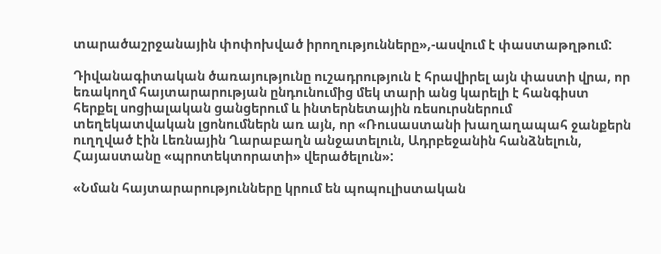տարածաշրջանային փոփոխված իրողությունները»,-ասվում է փաստաթղթում:

Դիվանագիտական ծառայությունը ուշադրություն է հրավիրել այն փաստի վրա, որ եռակողմ հայտարարության ընդունումից մեկ տարի անց կարելի է հանգիստ հերքել սոցիալական ցանցերում և ինտերնետային ռեսուրսներում տեղեկատվական լցոնումներն առ այն, որ «Ռուսաստանի խաղաղապահ ջանքերն ուղղված էին Լեռնային Ղարաբաղն անջատելուն, Ադրբեջանին հանձնելուն, Հայաստանը «պրոտեկտորատի» վերածելուն»:

«Նման հայտարարությունները կրում են պոպուլիստական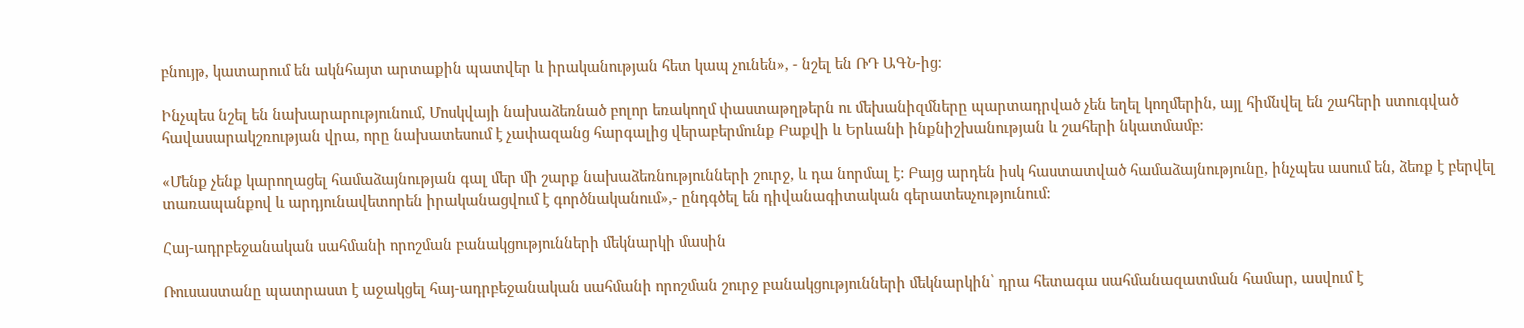բնույթ, կատարում են ակնհայտ արտաքին պատվեր և իրականության հետ կապ չունեն», - նշել են ՌԴ ԱԳՆ-ից։

Ինչպես նշել են նախարարությունում, Մոսկվայի նախաձեռնած բոլոր եռակողմ փաստաթղթերն ու մեխանիզմները պարտադրված չեն եղել կողմերին, այլ հիմնվել են շահերի ստուգված հավասարակշռության վրա, որը նախատեսում է չափազանց հարգալից վերաբերմունք Բաքվի և Երևանի ինքնիշխանության և շահերի նկատմամբ։

«Մենք չենք կարողացել համաձայնության գալ մեր մի շարք նախաձեռնությունների շուրջ, և դա նորմալ է: Բայց արդեն իսկ հաստատված համաձայնությունը, ինչպես ասում են, ձեռք է բերվել տառապանքով և արդյունավետորեն իրականացվում է գործնականում»,- ընդգծել են դիվանագիտական գերատեսչությունում:

Հայ-ադրբեջանական սահմանի որոշման բանակցությունների մեկնարկի մասին

Ռուսաստանը պատրաստ է աջակցել հայ-ադրբեջանական սահմանի որոշման շուրջ բանակցությունների մեկնարկին՝ դրա հետագա սահմանազատման համար, ասվում է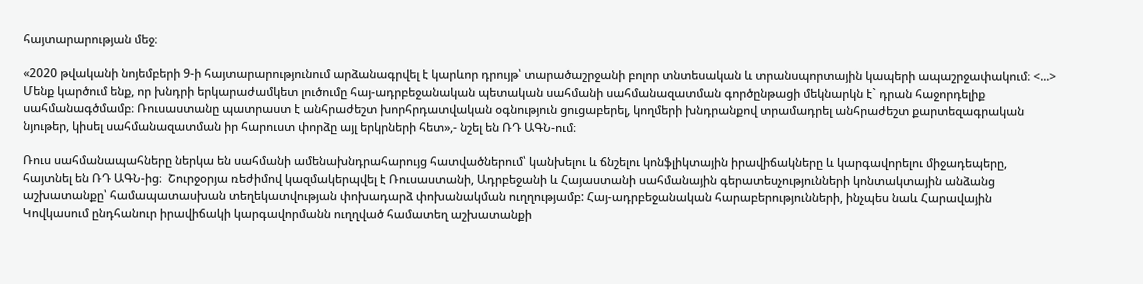հայտարարության մեջ։

«2020 թվականի նոյեմբերի 9-ի հայտարարությունում արձանագրվել է կարևոր դրույթ՝ տարածաշրջանի բոլոր տնտեսական և տրանսպորտային կապերի ապաշրջափակում։ <...> Մենք կարծում ենք, որ խնդրի երկարաժամկետ լուծումը հայ-ադրբեջանական պետական սահմանի սահմանազատման գործընթացի մեկնարկն է` դրան հաջորդելիք սահմանագծմամբ։ Ռուսաստանը պատրաստ է անհրաժեշտ խորհրդատվական օգնություն ցուցաբերել, կողմերի խնդրանքով տրամադրել անհրաժեշտ քարտեզագրական նյութեր, կիսել սահմանազատման իր հարուստ փորձը այլ երկրների հետ»,- նշել են ՌԴ ԱԳՆ-ում։

Ռուս սահմանապահները ներկա են սահմանի ամենախնդրահարույց հատվածներում՝ կանխելու և ճնշելու կոնֆլիկտային իրավիճակները և կարգավորելու միջադեպերը, հայտնել են ՌԴ ԱԳՆ-ից։  Շուրջօրյա ռեժիմով կազմակերպվել է Ռուսաստանի, Ադրբեջանի և Հայաստանի սահմանային գերատեսչությունների կոնտակտային անձանց աշխատանքը՝ համապատասխան տեղեկատվության փոխադարձ փոխանակման ուղղությամբ: Հայ-ադրբեջանական հարաբերությունների, ինչպես նաև Հարավային Կովկասում ընդհանուր իրավիճակի կարգավորմանն ուղղված համատեղ աշխատանքի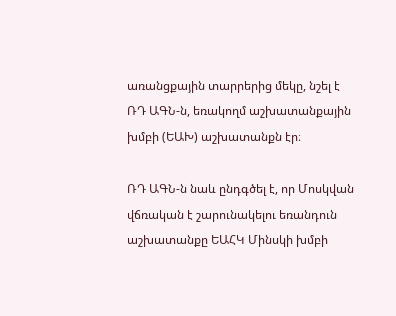առանցքային տարրերից մեկը, նշել է ՌԴ ԱԳՆ-ն, եռակողմ աշխատանքային խմբի (ԵԱԽ) աշխատանքն էր։

ՌԴ ԱԳՆ-ն նաև ընդգծել է, որ Մոսկվան վճռական է շարունակելու եռանդուն աշխատանքը ԵԱՀԿ Մինսկի խմբի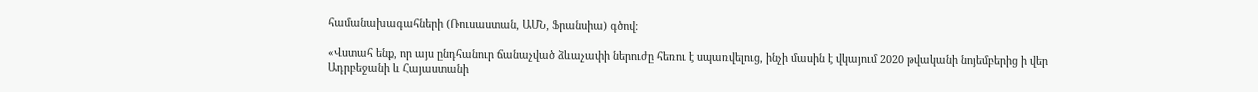համանախագահների (Ռուսաստան, ԱՄՆ, Ֆրանսիա) գծով։

«Վստահ ենք, որ այս ընդհանուր ճանաչված ձևաչափի ներուժը հեռու է սպառվելուց, ինչի մասին է վկայում 2020 թվականի նոյեմբերից ի վեր Ադրբեջանի և Հայաստանի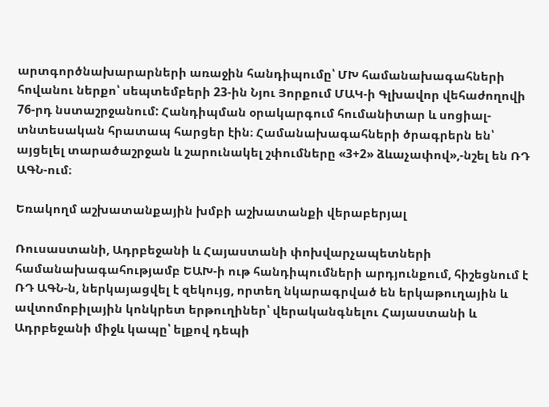արտգործնախարարների առաջին հանդիպումը՝ ՄԽ համանախագահների հովանու ներքո՝ սեպտեմբերի 23-ին Նյու Յորքում ՄԱԿ-ի Գլխավոր վեհաժողովի 76-րդ նստաշրջանում: Հանդիպման օրակարգում հումանիտար և սոցիալ-տնտեսական հրատապ հարցեր էին։ Համանախագահների ծրագրերն են՝ այցելել տարածաշրջան և շարունակել շփումները «3+2» ձևաչափով»,-նշել են ՌԴ ԱԳՆ-ում։

Եռակողմ աշխատանքային խմբի աշխատանքի վերաբերյալ

Ռուսաստանի, Ադրբեջանի և Հայաստանի փոխվարչապետների համանախագահությամբ ԵԱԽ-ի ութ հանդիպումների արդյունքում, հիշեցնում է ՌԴ ԱԳՆ-ն, ներկայացվել է զեկույց, որտեղ նկարագրված են երկաթուղային և ավտոմոբիլային կոնկրետ երթուղիներ՝ վերականգնելու Հայաստանի և Ադրբեջանի միջև կապը՝ ելքով դեպի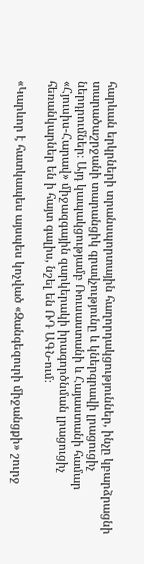հարևան երկրների տրանսպորտային հաղորդակցություններ, ինչը կբարձրացնի տարածաշրջանի տարանցիկ գրավչությունը և կներգրավի լրացուցիչ ներդրումներ։ Այդ կապակցությամբ Ռուսաստանի և Հայաստանի համար «Հյուսիս-Հարավ» միջազգային զարկերակի իրագործնման լրացուցիչ հեռանկարներ են ի հայտ գալիս, նշել են ՌԴ ԱԳՆ-ում։

«Կարևոր է հատկապես այսպես կոչված «Զանգեզուրի միջանցքի» շուրջ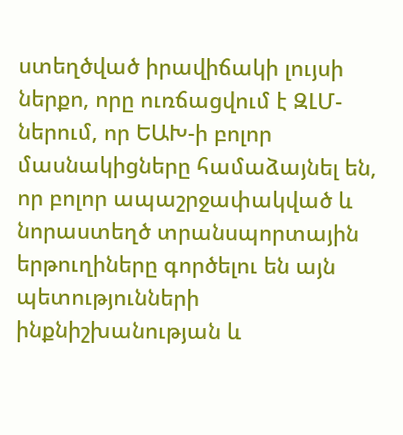ստեղծված իրավիճակի լույսի ներքո, որը ուռճացվում է ԶԼՄ-ներում, որ ԵԱԽ-ի բոլոր մասնակիցները համաձայնել են, որ բոլոր ապաշրջափակված և նորաստեղծ տրանսպորտային երթուղիները գործելու են այն պետությունների ինքնիշխանության և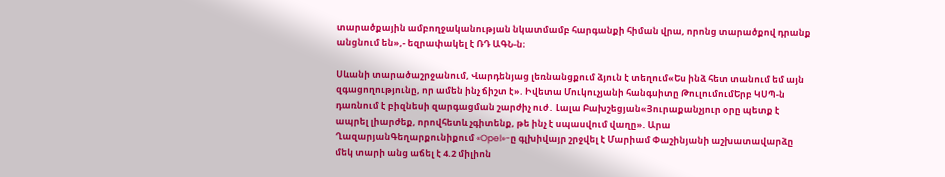տարածքային ամբողջականության նկատմամբ հարգանքի հիման վրա, որոնց տարածքով դրանք անցնում են»,- եզրափակել է ՌԴ ԱԳՆ-ն։

Սևանի տարածաշրջանում, Վարդենյաց լեռնանցքում ձյուն է տեղում«Ես ինձ հետ տանում եմ այն զգացողությունը, որ ամեն ինչ ճիշտ է». Իվետա Մուկուչյանի հանգսիտը ԹուլումումԵրբ ԿՍՊ-ն դառնում է բիզնեսի զարգացման շարժիչ ուժ․ Լալա Բախշեցյան«Յուրաքանչյուր օրը պետք է ապրել լիարժեք, որովհետև չգիտենք, թե ինչ է սպասվում վաղը». Արա ՂազարյանԳեղարքունիքում «Opel»-ը գլխիվայր շրջվել է Մարիամ Փաշինյանի աշխատավարձը մեկ տարի անց աճել է 4.2 միլիոն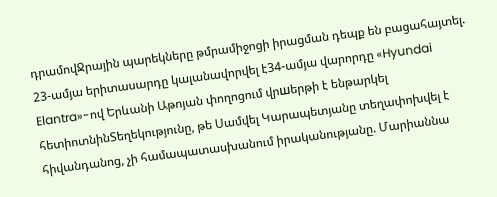դրամովՋրային պարեկները թմրամիջոցի իրացման դեպք են բացահայտել. 23-ամյա երիտասարդը կալանավորվել է34-ամյա վարորդը «Hyundai Elantra»-ով Երևանի Աթոյան փողոցում վրшերթի է ենթարկել հետիոտնինՏեղեկությունը, թե Սամվել Կարապետյանը տեղափոխվել է հիվանդանոց, չի համապատասխանում իրականությանը. Մարիաննա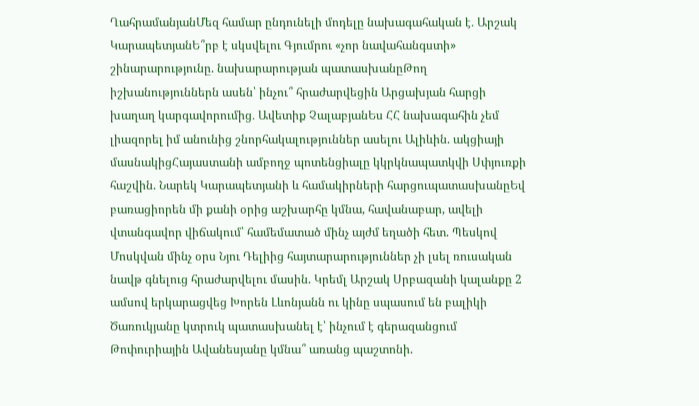ՂահրամանյանՄեզ համար ընդունելի մոդելը նախագահական է․ Արշակ ԿարապետյանԵ՞րբ է սկսվելու Գյումրու «չոր նավահանգստի» շինարարությունը. նախարարության պատասխանըԹող իշխանություններն ասեն՝ ինչու՞ հրաժարվեցին Արցախյան հարցի խաղաղ կարգավորումից․ Ավետիք ՉալաբյանԵս ՀՀ նախագահին չեմ լիազորել իմ անունից շնորհակալություններ ասելու Ալիևին. ակցիայի մասնակիցՀայաստանի ամբողջ պոտենցիալը կկրկնապատկվի Սփյուռքի հաշվին. Նարեկ Կարապետյանի և համակիրների հարցուպատասխանըԵվ բառացիորեն մի քանի օրից աշխարհը կմնա, հավանաբար, ավելի վտանգավոր վիճակում՝ համեմատած մինչ այժմ եղածի հետ. Պեսկով Մոսկվան մինչ օրս Նյու Դելիից հայտարարություններ չի լսել ռուսական նավթ գնելուց հրաժարվելու մասին. Կրեմլ Արշակ Սրբազանի կալանքը 2 ամսով երկարացվեց Խորեն Լևոնյանն ու կինը սպասում են բալիկի Ծառուկյանը կտրուկ պատասխանել է՝ ինչում է գերազանցում Թոփուրիային Ավանեսյանը կմնա՞ առանց պաշտոնի.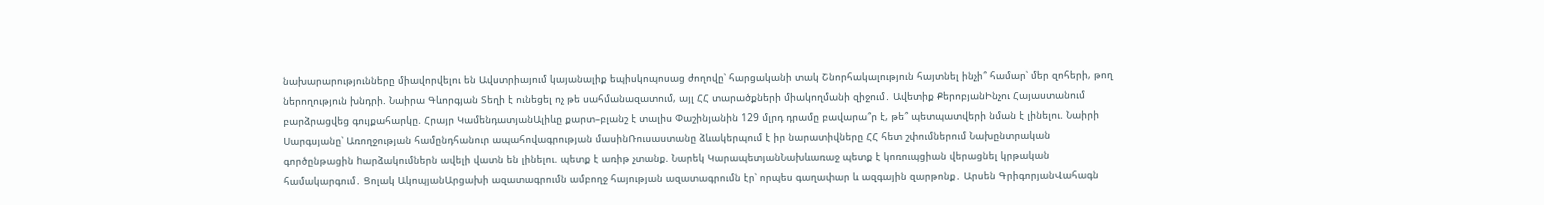նախարարությունները միավորվելու են Ավստրիայում կայանալիք եպիսկոպոսաց ժողովը՝ հարցականի տակ Շնորհակալություն հայտնել ինչի՞ համար՝ մեր զոհերի, թող ներողություն խնդրի. Նաիրա Գևորգյան Տեղի է ունեցել ոչ թե սահմանազատում, այլ ՀՀ տարածքների միակողմանի զիջում․ Ավետիք ՔերոբյանԻնչու Հայաստանում բարձրացվեց գույքահարկը. Հրայր ԿամենդատյանԱլիևը քարտ–բլանշ է տալիս Փաշինյանին 129 մլրդ դրամը բավարա՞ր է, թե՞ պետպատվերի նման է լինելու. Նաիրի Սարգսյանը՝ Առողջության համընդհանուր ապահովագրության մասինՌուսաստանը ձևակերպում է իր նարատիվները ՀՀ հետ շփումներում Նախընտրական գործընթացին hարձակումներն ավելի վատն են լինելու. պետք է առիթ չտանք. Նարեկ ԿարապետյանՆախևառաջ պետք է կոռուպցիան վերացնել կրթական համակարգում․ Ցոլակ ԱկոպյանԱրցախի ազատագրումն ամբողջ հայության ազատագրումն էր՝ որպես գաղափար և ազգային զարթոնք․ Արսեն ԳրիգորյանՎահագն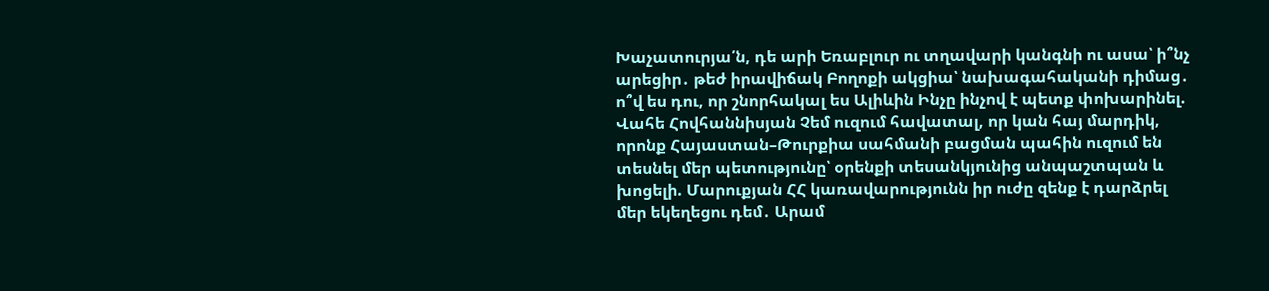Խաչատուրյա՛ն, դե արի Եռաբլուր ու տղավարի կանգնի ու ասա՝ ի՞նչ արեցիր․ թեժ իրավիճակ Բողոքի ակցիա՝ նախագահականի դիմաց․ ո՞վ ես դու, որ շնորհակալ ես Ալիևին Ինչը ինչով է պետք փոխարինել. Վահե Հովհաննիսյան Չեմ ուզում հավատալ, որ կան հայ մարդիկ, որոնք Հայաստան–Թուրքիա սահմանի բացման պահին ուզում են տեսնել մեր պետությունը՝ օրենքի տեսանկյունից անպաշտպան և խոցելի. Մարուքյան ՀՀ կառավարությունն իր ուժը զենք է դարձրել մեր եկեղեցու դեմ․ Արամ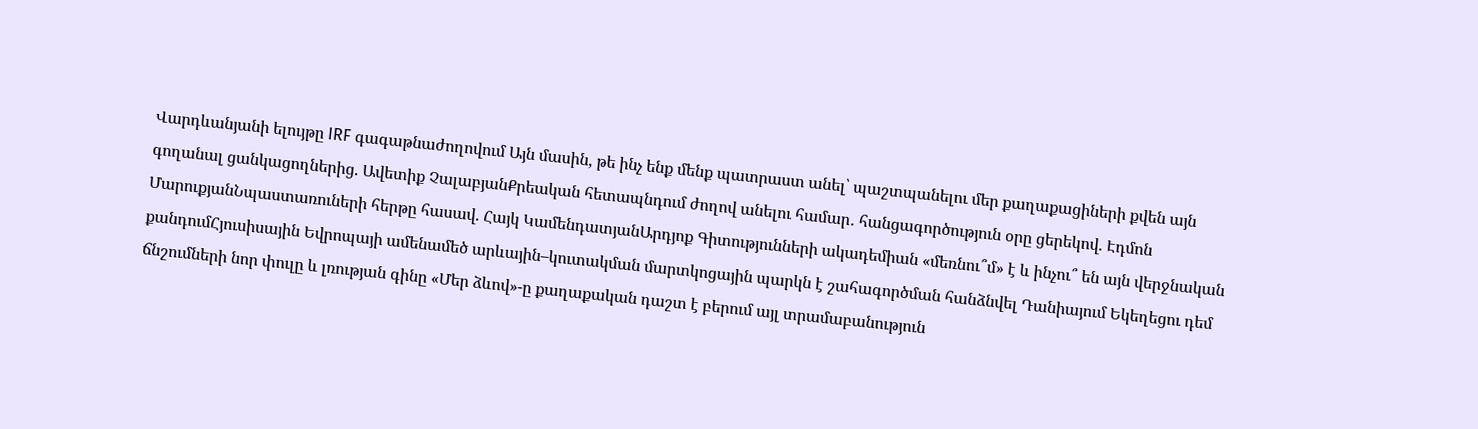Վարդևանյանի ելույթը IRF գագաթնաժողովում Այն մասին, թե ինչ ենք մենք պատրաստ անել՝ պաշտպանելու մեր քաղաքացիների քվեն այն գողանալ ցանկացողներից. Ավետիք ՉալաբյանՔրեական հետապնդում ժողով անելու համար․ հանցագործություն օրը ցերեկով. Էդմոն ՄարուքյանՆպաստառուների հերթը հասավ. Հայկ ԿամենդատյանԱրդյոք Գիտությունների ակադեմիան «մեռնու՞մ» է և ինչու՞ են այն վերջնական քանդումՀյուսիսային Եվրոպայի ամենամեծ արևային–կուտակման մարտկոցային պարկն է շահագործման հանձնվել Դանիայում Եկեղեցու դեմ ճնշումների նոր փուլը և լռության գինը «Մեր ձևով»-ը քաղաքական դաշտ է բերում այլ տրամաբանություն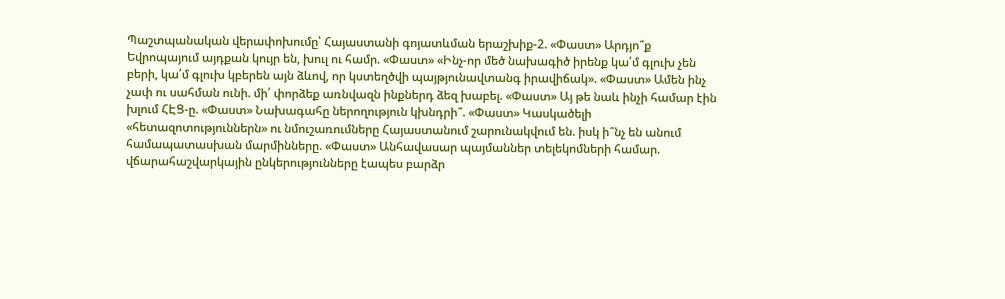Պաշտպանական վերափոխումը՝ Հայաստանի գոյատևման երաշխիք-2. «Փաստ» Արդյո՞ք Եվրոպայում այդքան կույր են, խուլ ու համր. «Փաստ» «Ինչ-որ մեծ նախագիծ իրենք կա՛մ գլուխ չեն բերի, կա՛մ գլուխ կբերեն այն ձևով, որ կստեղծվի պայթյունավտանգ իրավիճակ». «Փաստ» Ամեն ինչ չափ ու սահման ունի. մի՛ փորձեք առնվազն ինքներդ ձեզ խաբել. «Փաստ» Այ թե նաև ինչի համար էին խլում ՀԷՑ-ը. «Փաստ» Նախագահը ներողություն կխնդրի՞. «Փաստ» Կասկածելի «հետազոտություններն» ու նմուշառումները Հայաստանում շարունակվում են. իսկ ի՞նչ են անում համապատասխան մարմինները. «Փաստ» Անհավասար պայմաններ տելեկոմների համար. վճարահաշվարկային ընկերությունները էապես բարձր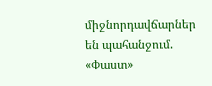միջնորդավճարներ են պահանջում. «Փաստ»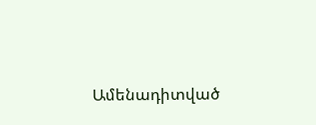Ամենադիտված